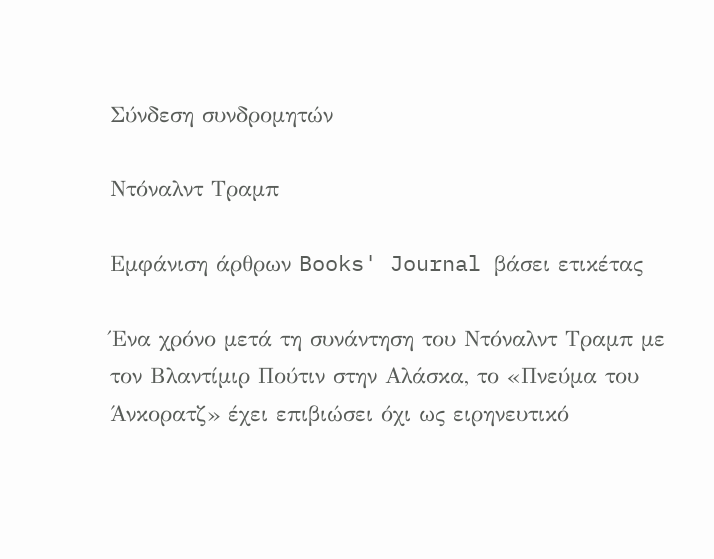Σύνδεση συνδρομητών

Ντόναλντ Τραμπ

Εμφάνιση άρθρων Books' Journal βάσει ετικέτας

Ένα χρόνο μετά τη συνάντηση του Ντόναλντ Τραμπ με τον Βλαντίμιρ Πούτιν στην Αλάσκα, το «Πνεύμα του Άνκορατζ» έχει επιβιώσει όχι ως ειρηνευτικό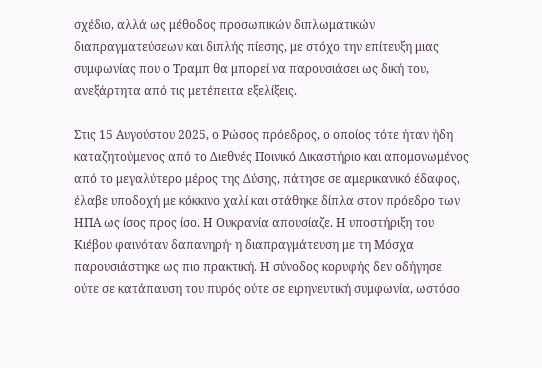σχέδιο, αλλά ως μέθοδος προσωπικών διπλωματικών διαπραγματεύσεων και διπλής πίεσης, με στόχο την επίτευξη μιας συμφωνίας που ο Τραμπ θα μπορεί να παρουσιάσει ως δική του, ανεξάρτητα από τις μετέπειτα εξελίξεις.

Στις 15 Αυγούστου 2025, ο Ρώσος πρόεδρος, ο οποίος τότε ήταν ήδη καταζητούμενος από το Διεθνές Ποινικό Δικαστήριο και απομονωμένος από το μεγαλύτερο μέρος της Δύσης, πάτησε σε αμερικανικό έδαφος, έλαβε υποδοχή με κόκκινο χαλί και στάθηκε δίπλα στον πρόεδρο των ΗΠΑ ως ίσος προς ίσο. Η Ουκρανία απουσίαζε. Η υποστήριξη του Κιέβου φαινόταν δαπανηρή· η διαπραγμάτευση με τη Μόσχα παρουσιάστηκε ως πιο πρακτική. Η σύνοδος κορυφής δεν οδήγησε ούτε σε κατάπαυση του πυρός ούτε σε ειρηνευτική συμφωνία, ωστόσο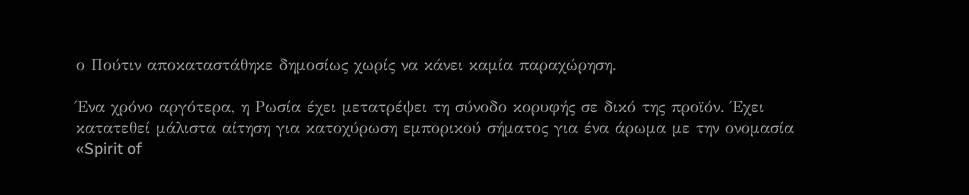ο Πούτιν αποκαταστάθηκε δημοσίως χωρίς να κάνει καμία παραχώρηση.

Ένα χρόνο αργότερα, η Ρωσία έχει μετατρέψει τη σύνοδο κορυφής σε δικό της προϊόν. Έχει κατατεθεί μάλιστα αίτηση για κατοχύρωση εμπορικού σήματος για ένα άρωμα με την ονομασία «Spirit of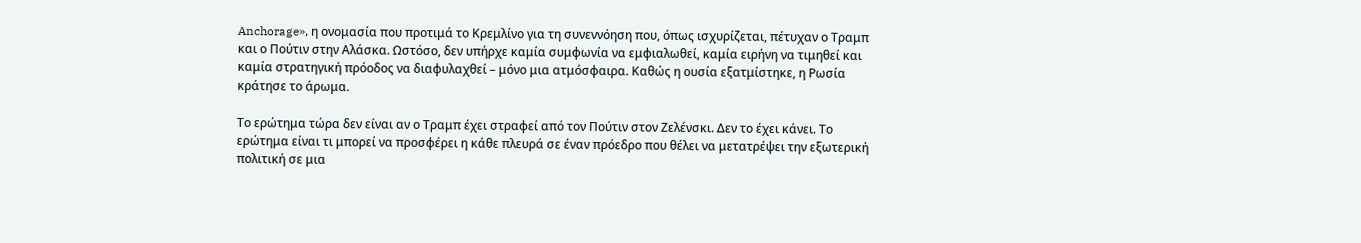Anchorage», η ονομασία που προτιμά το Κρεμλίνο για τη συνεννόηση που, όπως ισχυρίζεται, πέτυχαν ο Τραμπ και ο Πούτιν στην Αλάσκα. Ωστόσο, δεν υπήρχε καμία συμφωνία να εμφιαλωθεί, καμία ειρήνη να τιμηθεί και καμία στρατηγική πρόοδος να διαφυλαχθεί – μόνο μια ατμόσφαιρα. Καθώς η ουσία εξατμίστηκε, η Ρωσία κράτησε το άρωμα.

Το ερώτημα τώρα δεν είναι αν ο Τραμπ έχει στραφεί από τον Πούτιν στον Ζελένσκι. Δεν το έχει κάνει. Το ερώτημα είναι τι μπορεί να προσφέρει η κάθε πλευρά σε έναν πρόεδρο που θέλει να μετατρέψει την εξωτερική πολιτική σε μια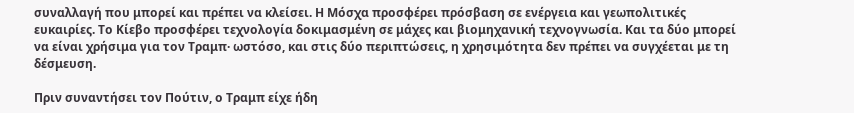συναλλαγή που μπορεί και πρέπει να κλείσει. Η Μόσχα προσφέρει πρόσβαση σε ενέργεια και γεωπολιτικές ευκαιρίες. Το Κίεβο προσφέρει τεχνολογία δοκιμασμένη σε μάχες και βιομηχανική τεχνογνωσία. Και τα δύο μπορεί να είναι χρήσιμα για τον Τραμπ· ωστόσο, και στις δύο περιπτώσεις, η χρησιμότητα δεν πρέπει να συγχέεται με τη δέσμευση.

Πριν συναντήσει τον Πούτιν, ο Τραμπ είχε ήδη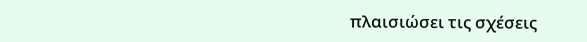πλαισιώσει τις σχέσεις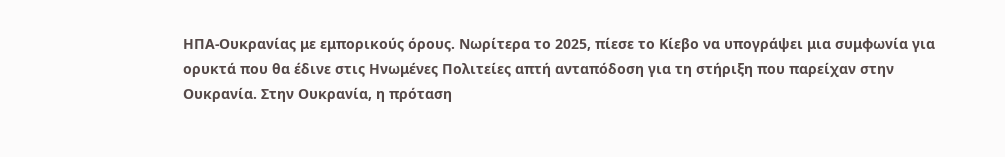ΗΠΑ-Ουκρανίας με εμπορικούς όρους. Νωρίτερα το 2025, πίεσε το Κίεβο να υπογράψει μια συμφωνία για ορυκτά που θα έδινε στις Ηνωμένες Πολιτείες απτή ανταπόδοση για τη στήριξη που παρείχαν στην Ουκρανία. Στην Ουκρανία, η πρόταση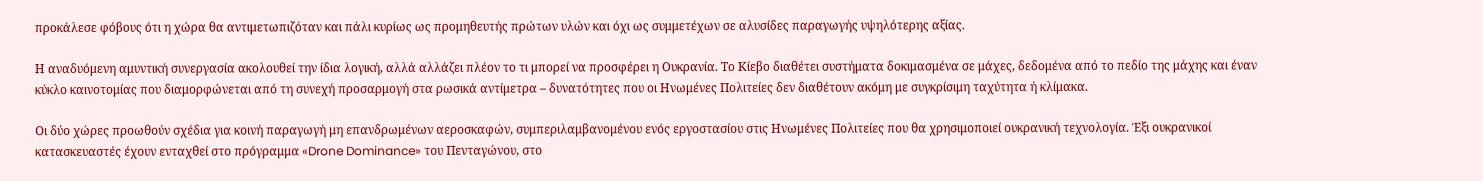προκάλεσε φόβους ότι η χώρα θα αντιμετωπιζόταν και πάλι κυρίως ως προμηθευτής πρώτων υλών και όχι ως συμμετέχων σε αλυσίδες παραγωγής υψηλότερης αξίας.

Η αναδυόμενη αμυντική συνεργασία ακολουθεί την ίδια λογική, αλλά αλλάζει πλέον το τι μπορεί να προσφέρει η Ουκρανία. Το Κίεβο διαθέτει συστήματα δοκιμασμένα σε μάχες, δεδομένα από το πεδίο της μάχης και έναν κύκλο καινοτομίας που διαμορφώνεται από τη συνεχή προσαρμογή στα ρωσικά αντίμετρα – δυνατότητες που οι Ηνωμένες Πολιτείες δεν διαθέτουν ακόμη με συγκρίσιμη ταχύτητα ή κλίμακα.

Οι δύο χώρες προωθούν σχέδια για κοινή παραγωγή μη επανδρωμένων αεροσκαφών, συμπεριλαμβανομένου ενός εργοστασίου στις Ηνωμένες Πολιτείες που θα χρησιμοποιεί ουκρανική τεχνολογία. Έξι ουκρανικοί κατασκευαστές έχουν ενταχθεί στο πρόγραμμα «Drone Dominance» του Πενταγώνου, στο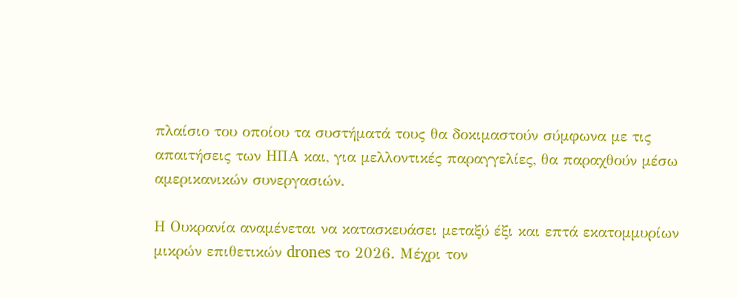πλαίσιο του οποίου τα συστήματά τους θα δοκιμαστούν σύμφωνα με τις απαιτήσεις των ΗΠΑ και, για μελλοντικές παραγγελίες, θα παραχθούν μέσω αμερικανικών συνεργασιών.

Η Ουκρανία αναμένεται να κατασκευάσει μεταξύ έξι και επτά εκατομμυρίων μικρών επιθετικών drones το 2026. Μέχρι τον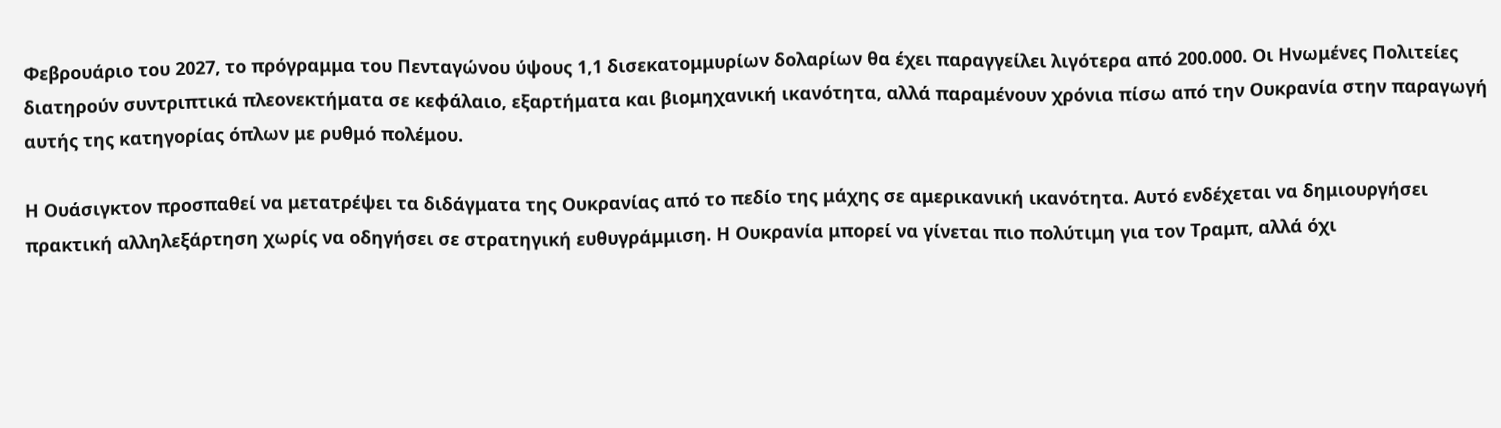Φεβρουάριο του 2027, το πρόγραμμα του Πενταγώνου ύψους 1,1 δισεκατομμυρίων δολαρίων θα έχει παραγγείλει λιγότερα από 200.000. Οι Ηνωμένες Πολιτείες διατηρούν συντριπτικά πλεονεκτήματα σε κεφάλαιο, εξαρτήματα και βιομηχανική ικανότητα, αλλά παραμένουν χρόνια πίσω από την Ουκρανία στην παραγωγή αυτής της κατηγορίας όπλων με ρυθμό πολέμου.

Η Ουάσιγκτον προσπαθεί να μετατρέψει τα διδάγματα της Ουκρανίας από το πεδίο της μάχης σε αμερικανική ικανότητα. Αυτό ενδέχεται να δημιουργήσει πρακτική αλληλεξάρτηση χωρίς να οδηγήσει σε στρατηγική ευθυγράμμιση. Η Ουκρανία μπορεί να γίνεται πιο πολύτιμη για τον Τραμπ, αλλά όχι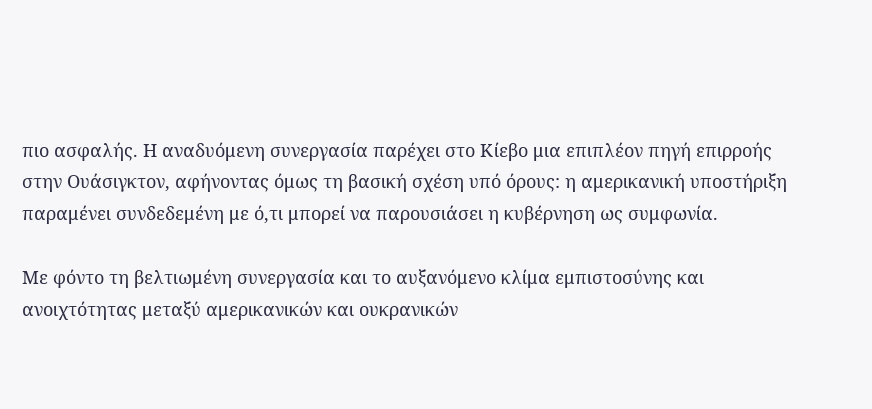πιο ασφαλής. Η αναδυόμενη συνεργασία παρέχει στο Κίεβο μια επιπλέον πηγή επιρροής στην Ουάσιγκτον, αφήνοντας όμως τη βασική σχέση υπό όρους: η αμερικανική υποστήριξη παραμένει συνδεδεμένη με ό,τι μπορεί να παρουσιάσει η κυβέρνηση ως συμφωνία.

Με φόντο τη βελτιωμένη συνεργασία και το αυξανόμενο κλίμα εμπιστοσύνης και ανοιχτότητας μεταξύ αμερικανικών και ουκρανικών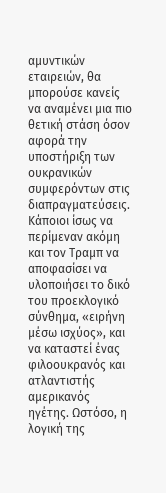αμυντικών εταιρειών, θα μπορούσε κανείς να αναμένει μια πιο θετική στάση όσον αφορά την υποστήριξη των ουκρανικών συμφερόντων στις διαπραγματεύσεις. Κάποιοι ίσως να περίμεναν ακόμη και τον Τραμπ να αποφασίσει να υλοποιήσει το δικό του προεκλογικό σύνθημα, «ειρήνη μέσω ισχύος», και να καταστεί ένας φιλοουκρανός και ατλαντιστής αμερικανός ηγέτης. Ωστόσο, η λογική της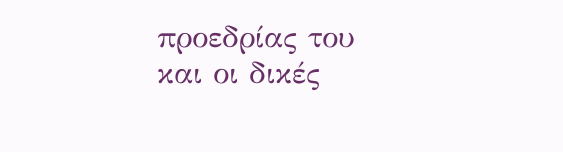προεδρίας του και οι δικές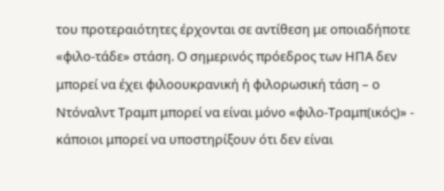του προτεραιότητες έρχονται σε αντίθεση με οποιαδήποτε «φιλο-τάδε» στάση. Ο σημερινός πρόεδρος των ΗΠΑ δεν μπορεί να έχει φιλοουκρανική ή φιλορωσική τάση – ο Ντόναλντ Τραμπ μπορεί να είναι μόνο «φιλο-Τραμπ(ικός)» - κάποιοι μπορεί να υποστηρίξουν ότι δεν είναι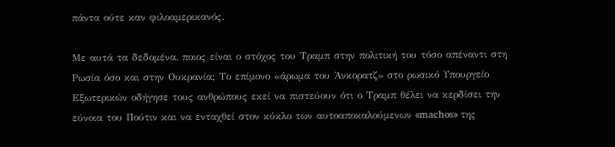πάντα ούτε καν φιλοαμερικανός.

Με αυτά τα δεδομένα, ποιος είναι ο στόχος του Τραμπ στην πολιτική του τόσο απέναντι στη Ρωσία όσο και στην Ουκρανία; Το επίμονο «άρωμα του Άνκορατζ» στο ρωσικό Υπουργείο Εξωτερικών οδήγησε τους ανθρώπους εκεί να πιστεύουν ότι ο Τραμπ θέλει να κερδίσει την εύνοια του Πούτιν και να ενταχθεί στον κύκλο των αυτοαποκαλούμενων «machos» της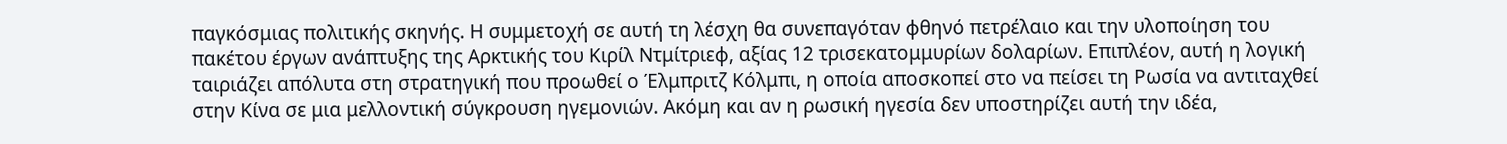παγκόσμιας πολιτικής σκηνής. Η συμμετοχή σε αυτή τη λέσχη θα συνεπαγόταν φθηνό πετρέλαιο και την υλοποίηση του πακέτου έργων ανάπτυξης της Αρκτικής του Κιρίλ Ντμίτριεφ, αξίας 12 τρισεκατομμυρίων δολαρίων. Επιπλέον, αυτή η λογική ταιριάζει απόλυτα στη στρατηγική που προωθεί ο Έλμπριτζ Κόλμπι, η οποία αποσκοπεί στο να πείσει τη Ρωσία να αντιταχθεί στην Κίνα σε μια μελλοντική σύγκρουση ηγεμονιών. Ακόμη και αν η ρωσική ηγεσία δεν υποστηρίζει αυτή την ιδέα,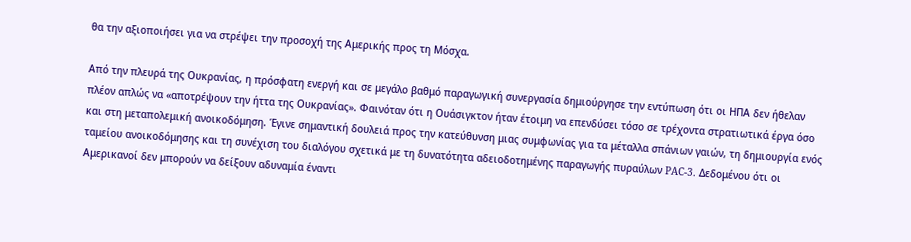θα την αξιοποιήσει για να στρέψει την προσοχή της Αμερικής προς τη Μόσχα.

Από την πλευρά της Ουκρανίας, η πρόσφατη ενεργή και σε μεγάλο βαθμό παραγωγική συνεργασία δημιούργησε την εντύπωση ότι οι ΗΠΑ δεν ήθελαν πλέον απλώς να «αποτρέψουν την ήττα της Ουκρανίας». Φαινόταν ότι η Ουάσιγκτον ήταν έτοιμη να επενδύσει τόσο σε τρέχοντα στρατιωτικά έργα όσο και στη μεταπολεμική ανοικοδόμηση. Έγινε σημαντική δουλειά προς την κατεύθυνση μιας συμφωνίας για τα μέταλλα σπάνιων γαιών, τη δημιουργία ενός ταμείου ανοικοδόμησης και τη συνέχιση του διαλόγου σχετικά με τη δυνατότητα αδειοδοτημένης παραγωγής πυραύλων PAC-3. Δεδομένου ότι οι Αμερικανοί δεν μπορούν να δείξουν αδυναμία έναντι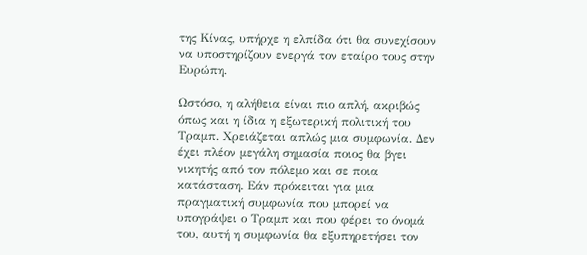της Κίνας, υπήρχε η ελπίδα ότι θα συνεχίσουν να υποστηρίζουν ενεργά τον εταίρο τους στην Ευρώπη.

Ωστόσο, η αλήθεια είναι πιο απλή, ακριβώς όπως και η ίδια η εξωτερική πολιτική του Τραμπ. Χρειάζεται απλώς μια συμφωνία. Δεν έχει πλέον μεγάλη σημασία ποιος θα βγει νικητής από τον πόλεμο και σε ποια κατάσταση. Εάν πρόκειται για μια πραγματική συμφωνία που μπορεί να υπογράψει ο Τραμπ και που φέρει το όνομά του, αυτή η συμφωνία θα εξυπηρετήσει τον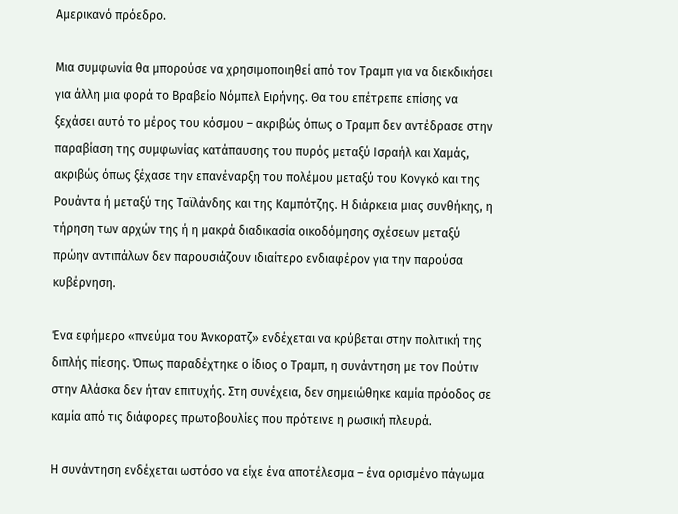Αμερικανό πρόεδρο.

Μια συμφωνία θα μπορούσε να χρησιμοποιηθεί από τον Τραμπ για να διεκδικήσει για άλλη μια φορά το Βραβείο Νόμπελ Ειρήνης. Θα του επέτρεπε επίσης να ξεχάσει αυτό το μέρος του κόσμου – ακριβώς όπως ο Τραμπ δεν αντέδρασε στην παραβίαση της συμφωνίας κατάπαυσης του πυρός μεταξύ Ισραήλ και Χαμάς, ακριβώς όπως ξέχασε την επανέναρξη του πολέμου μεταξύ του Κονγκό και της Ρουάντα ή μεταξύ της Ταϊλάνδης και της Καμπότζης. Η διάρκεια μιας συνθήκης, η τήρηση των αρχών της ή η μακρά διαδικασία οικοδόμησης σχέσεων μεταξύ πρώην αντιπάλων δεν παρουσιάζουν ιδιαίτερο ενδιαφέρον για την παρούσα κυβέρνηση.

Ένα εφήμερο «πνεύμα του Άνκορατζ» ενδέχεται να κρύβεται στην πολιτική της διπλής πίεσης. Όπως παραδέχτηκε ο ίδιος ο Τραμπ, η συνάντηση με τον Πούτιν στην Αλάσκα δεν ήταν επιτυχής. Στη συνέχεια, δεν σημειώθηκε καμία πρόοδος σε καμία από τις διάφορες πρωτοβουλίες που πρότεινε η ρωσική πλευρά.

Η συνάντηση ενδέχεται ωστόσο να είχε ένα αποτέλεσμα – ένα ορισμένο πάγωμα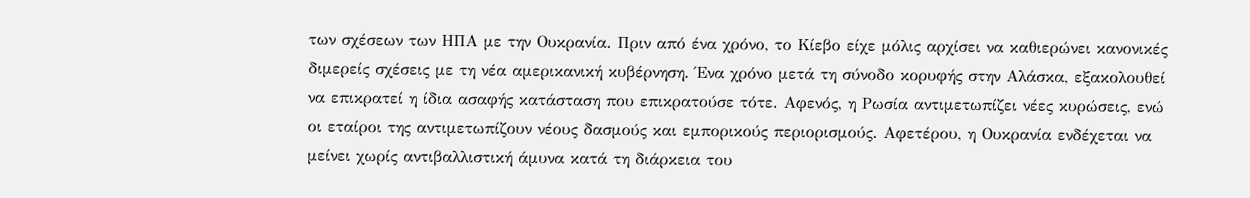των σχέσεων των ΗΠΑ με την Ουκρανία. Πριν από ένα χρόνο, το Κίεβο είχε μόλις αρχίσει να καθιερώνει κανονικές διμερείς σχέσεις με τη νέα αμερικανική κυβέρνηση. Ένα χρόνο μετά τη σύνοδο κορυφής στην Αλάσκα, εξακολουθεί να επικρατεί η ίδια ασαφής κατάσταση που επικρατούσε τότε. Αφενός, η Ρωσία αντιμετωπίζει νέες κυρώσεις, ενώ οι εταίροι της αντιμετωπίζουν νέους δασμούς και εμπορικούς περιορισμούς. Αφετέρου, η Ουκρανία ενδέχεται να μείνει χωρίς αντιβαλλιστική άμυνα κατά τη διάρκεια του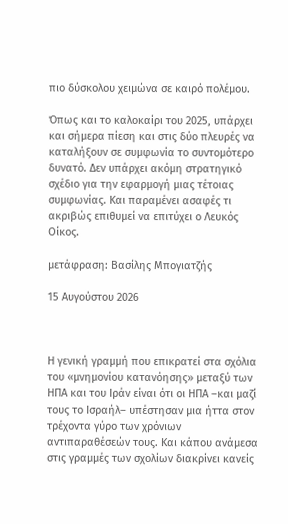πιο δύσκολου χειμώνα σε καιρό πολέμου.

Όπως και το καλοκαίρι του 2025, υπάρχει και σήμερα πίεση και στις δύο πλευρές να καταλήξουν σε συμφωνία το συντομότερο δυνατό. Δεν υπάρχει ακόμη στρατηγικό σχέδιο για την εφαρμογή μιας τέτοιας συμφωνίας. Και παραμένει ασαφές τι ακριβώς επιθυμεί να επιτύχει ο Λευκός Οίκος.

μετάφραση: Βασίλης Μπογιατζής

15 Αυγούστου 2026



Η γενική γραμμή που επικρατεί στα σχόλια του «μνημονίου κατανόησης» μεταξύ των ΗΠΑ και του Ιράν είναι ότι οι ΗΠΑ –και μαζί τους το Ισραήλ– υπέστησαν μια ήττα στον τρέχοντα γύρο των χρόνιων αντιπαραθέσεών τους. Και κάπου ανάμεσα στις γραμμές των σχολίων διακρίνει κανείς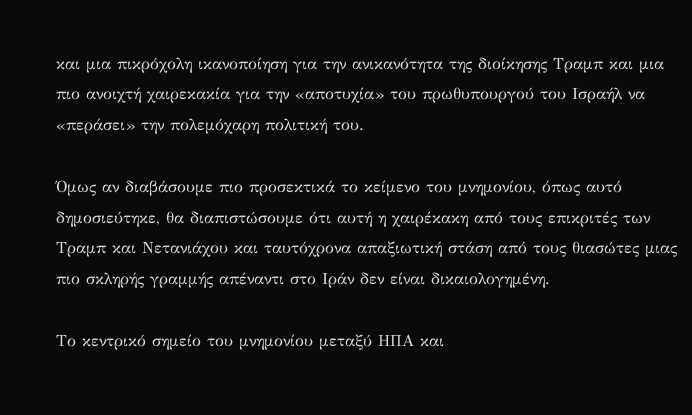και μια πικρόχολη ικανοποίηση για την ανικανότητα της διοίκησης Τραμπ και μια πιο ανοιχτή χαιρεκακία για την «αποτυχία» του πρωθυπουργού του Ισραήλ να «περάσει» την πολεμόχαρη πολιτική του.

Όμως αν διαβάσουμε πιο προσεκτικά το κείμενο του μνημονίου, όπως αυτό δημοσιεύτηκε, θα διαπιστώσουμε ότι αυτή η χαιρέκακη από τους επικριτές των Τραμπ και Νετανιάχου και ταυτόχρονα απαξιωτική στάση από τους θιασώτες μιας πιο σκληρής γραμμής απέναντι στο Ιράν δεν είναι δικαιολογημένη.

Το κεντρικό σημείο του μνημονίου μεταξύ ΗΠΑ και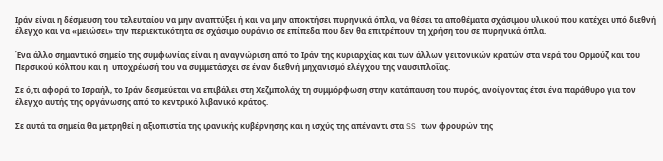Ιράν είναι η δέσμευση του τελευταίου να μην αναπτύξει ή και να μην αποκτήσει πυρηνικά όπλα, να θέσει τα αποθέματα σχάσιμου υλικού που κατέχει υπό διεθνή έλεγχο και να «μειώσει» την περιεκτικότητα σε σχάσιμο ουράνιο σε επίπεδα που δεν θα επιτρέπουν τη χρήση του σε πυρηνικά όπλα.

Ένα άλλο σημαντικό σημείο της συμφωνίας είναι η αναγνώριση από το Ιράν της κυριαρχίας και των άλλων γειτονικών κρατών στα νερά του Ορμούζ και του Περσικού κόλπου και η  υποχρέωσή του να συμμετάσχει σε έναν διεθνή μηχανισμό ελέγχου της ναυσιπλοΐας.

Σε ό,τι αφορά το Ισραήλ, το Ιράν δεσμεύεται να επιβάλει στη Χεζμπολάχ τη συμμόρφωση στην κατάπαυση του πυρός, ανοίγοντας έτσι ένα παράθυρο για τον έλεγχο αυτής της οργάνωσης από το κεντρικό λιβανικό κράτος.

Σε αυτά τα σημεία θα μετρηθεί η αξιοπιστία της ιρανικής κυβέρνησης και η ισχύς της απέναντι στα SS των φρουρών της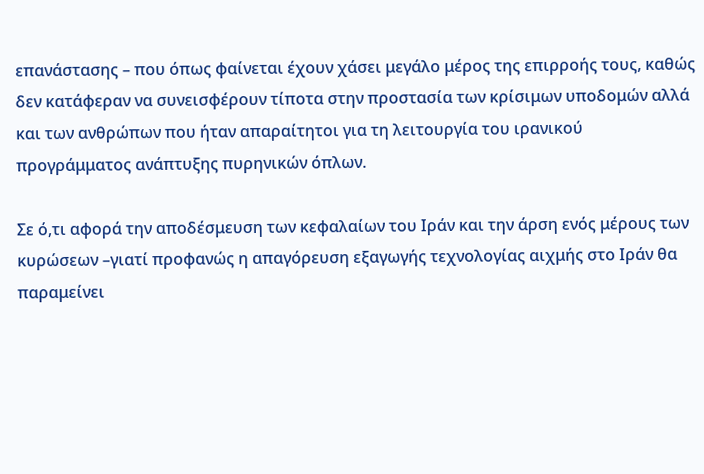επανάστασης – που όπως φαίνεται έχουν χάσει μεγάλο μέρος της επιρροής τους, καθώς δεν κατάφεραν να συνεισφέρουν τίποτα στην προστασία των κρίσιμων υποδομών αλλά και των ανθρώπων που ήταν απαραίτητοι για τη λειτουργία του ιρανικού προγράμματος ανάπτυξης πυρηνικών όπλων.

Σε ό,τι αφορά την αποδέσμευση των κεφαλαίων του Ιράν και την άρση ενός μέρους των κυρώσεων –γιατί προφανώς η απαγόρευση εξαγωγής τεχνολογίας αιχμής στο Ιράν θα παραμείνει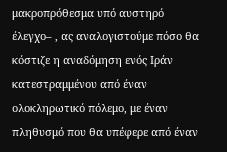μακροπρόθεσμα υπό αυστηρό έλεγχο– , ας αναλογιστούμε πόσο θα κόστιζε η αναδόμηση ενός Ιράν κατεστραμμένου από έναν ολοκληρωτικό πόλεμο, με έναν πληθυσμό που θα υπέφερε από έναν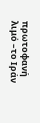πρωτοφανή λιμό –το Ιράν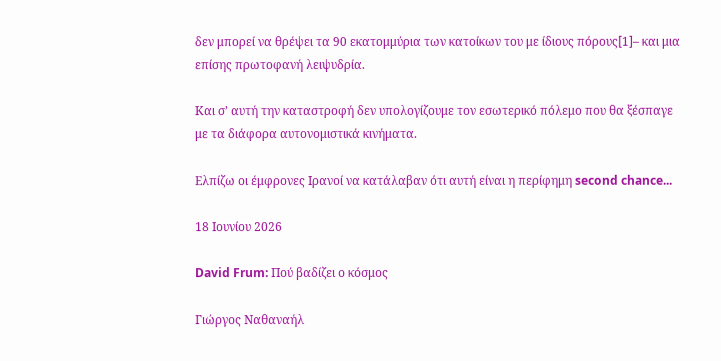δεν μπορεί να θρέψει τα 90 εκατομμύρια των κατοίκων του με ίδιους πόρους[1]– και μια επίσης πρωτοφανή λειψυδρία.

Και σ’ αυτή την καταστροφή δεν υπολογίζουμε τον εσωτερικό πόλεμο που θα ξέσπαγε με τα διάφορα αυτονομιστικά κινήματα.

Ελπίζω οι έμφρονες Ιρανοί να κατάλαβαν ότι αυτή είναι η περίφημη second chance...

18 Ιουνίου 2026

David Frum: Πού βαδίζει ο κόσμος

Γιώργος Ναθαναήλ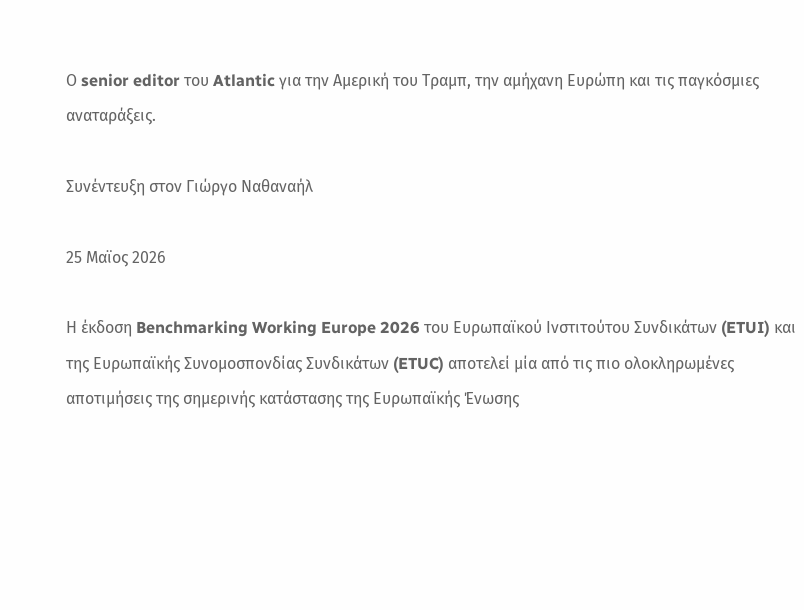Ο senior editor του Atlantic για την Αμερική του Τραμπ, την αμήχανη Ευρώπη και τις παγκόσμιες αναταράξεις.

Συνέντευξη στον Γιώργο Ναθαναήλ

25 Μαϊος 2026

Η έκδοση Benchmarking Working Europe 2026 του Ευρωπαϊκού Ινστιτούτου Συνδικάτων (ETUI) και της Ευρωπαϊκής Συνομοσπονδίας Συνδικάτων (ETUC) αποτελεί μία από τις πιο ολοκληρωμένες αποτιμήσεις της σημερινής κατάστασης της Ευρωπαϊκής Ένωσης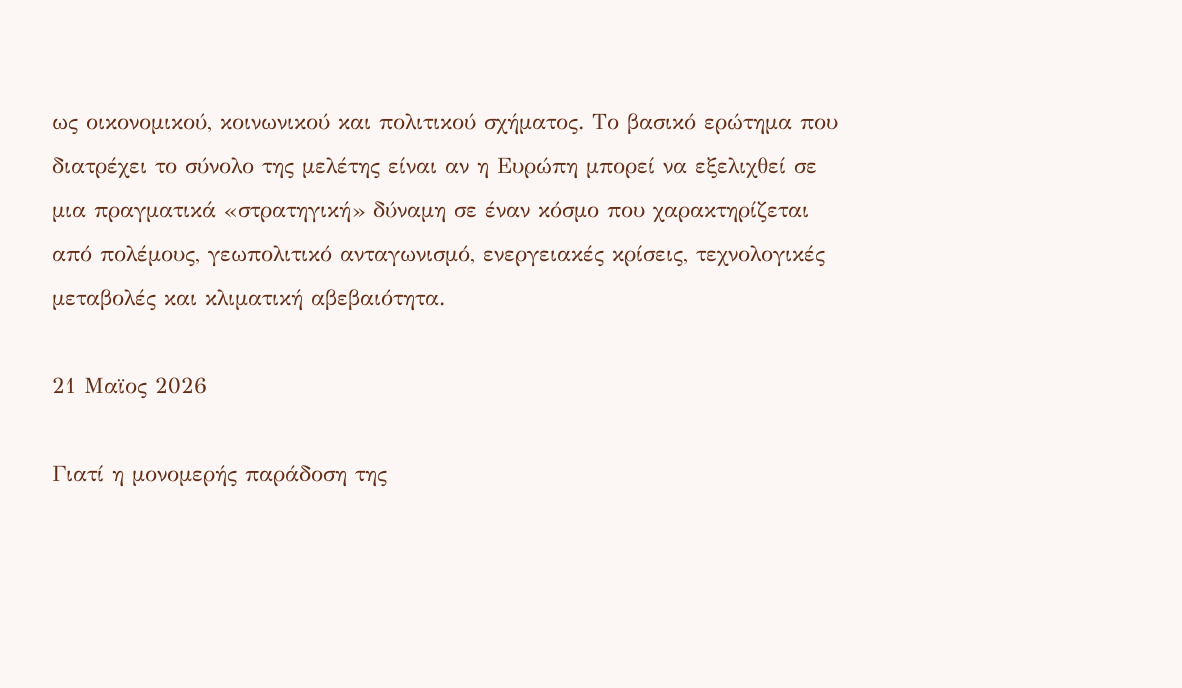ως οικονομικού, κοινωνικού και πολιτικού σχήματος. Το βασικό ερώτημα που διατρέχει το σύνολο της μελέτης είναι αν η Ευρώπη μπορεί να εξελιχθεί σε μια πραγματικά «στρατηγική» δύναμη σε έναν κόσμο που χαρακτηρίζεται από πολέμους, γεωπολιτικό ανταγωνισμό, ενεργειακές κρίσεις, τεχνολογικές μεταβολές και κλιματική αβεβαιότητα.

21 Μαϊος 2026

Γιατί η μονομερής παράδοση της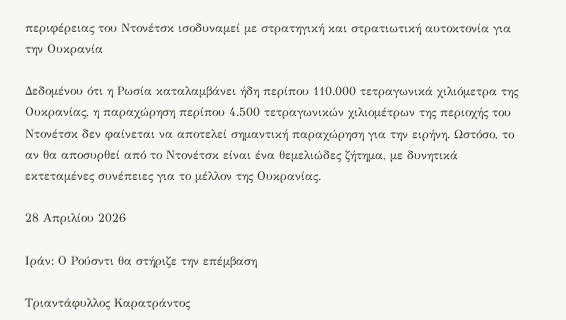περιφέρειας του Ντονέτσκ ισοδυναμεί με στρατηγική και στρατιωτική αυτοκτονία για την Ουκρανία

Δεδομένου ότι η Ρωσία καταλαμβάνει ήδη περίπου 110.000 τετραγωνικά χιλιόμετρα της Ουκρανίας, η παραχώρηση περίπου 4.500 τετραγωνικών χιλιομέτρων της περιοχής του Ντονέτσκ δεν φαίνεται να αποτελεί σημαντική παραχώρηση για την ειρήνη. Ωστόσο, το αν θα αποσυρθεί από το Ντονέτσκ είναι ένα θεμελιώδες ζήτημα, με δυνητικά εκτεταμένες συνέπειες για το μέλλον της Ουκρανίας.

28 Απριλίου 2026

Ιράν: Ο Ρούσντι θα στήριζε την επέμβαση

Τριαντάφυλλος Καρατράντος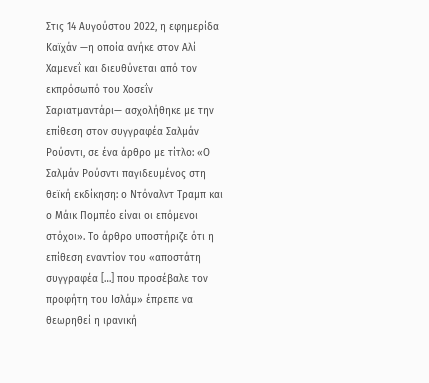Στις 14 Αυγούστου 2022, η εφημερίδα Καϊχάν —η οποία ανήκε στον Αλί Χαμενεΐ και διευθύνεται από τον εκπρόσωπό του Χοσεΐν Σαριατμαντάρι— ασχολήθηκε με την επίθεση στον συγγραφέα Σαλμάν Ρούσντι, σε ένα άρθρο με τίτλο: «Ο Σαλμάν Ρούσντι παγιδευμένος στη θεϊκή εκδίκηση: ο Ντόναλντ Τραμπ και ο Mάικ Πομπέο είναι οι επόμενοι στόχοι». Το άρθρο υποστήριζε ότι η επίθεση εναντίον του «αποστάτη συγγραφέα […] που προσέβαλε τον προφήτη του Ισλάμ» έπρεπε να θεωρηθεί η ιρανική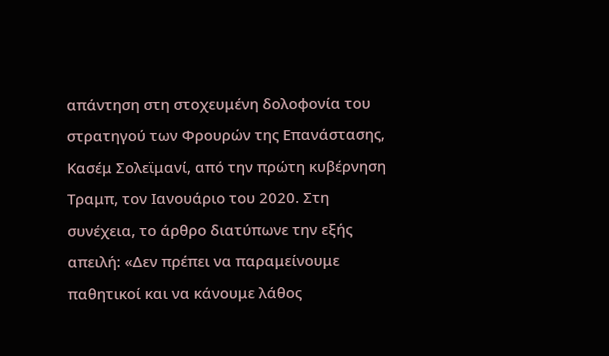απάντηση στη στοχευμένη δολοφονία του στρατηγού των Φρουρών της Επανάστασης, Κασέμ Σολεϊμανί, από την πρώτη κυβέρνηση Τραμπ, τον Ιανουάριο του 2020. Στη συνέχεια, το άρθρο διατύπωνε την εξής απειλή: «Δεν πρέπει να παραμείνουμε παθητικοί και να κάνουμε λάθος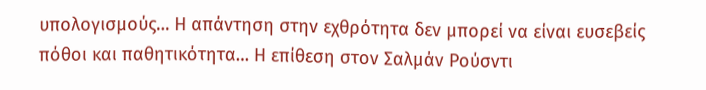υπολογισμούς… Η απάντηση στην εχθρότητα δεν μπορεί να είναι ευσεβείς πόθοι και παθητικότητα… Η επίθεση στον Σαλμάν Ρούσντι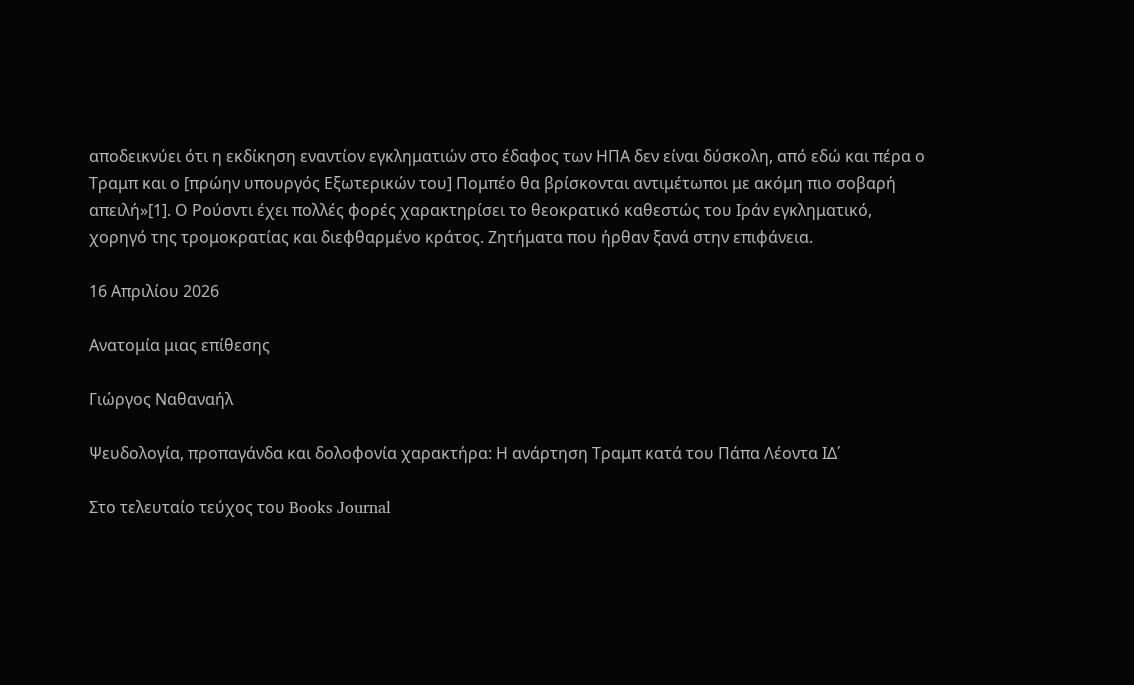αποδεικνύει ότι η εκδίκηση εναντίον εγκληματιών στο έδαφος των ΗΠΑ δεν είναι δύσκολη, από εδώ και πέρα ο Τραμπ και ο [πρώην υπουργός Εξωτερικών του] Πομπέο θα βρίσκονται αντιμέτωποι με ακόμη πιο σοβαρή απειλή»[1]. Ο Ρούσντι έχει πολλές φορές χαρακτηρίσει το θεοκρατικό καθεστώς του Ιράν εγκληματικό, χορηγό της τρομοκρατίας και διεφθαρμένο κράτος. Ζητήματα που ήρθαν ξανά στην επιφάνεια.

16 Απριλίου 2026

Ανατομία μιας επίθεσης

Γιώργος Ναθαναήλ

Ψευδολογία, προπαγάνδα και δολοφονία χαρακτήρα: Η ανάρτηση Τραμπ κατά του Πάπα Λέοντα ΙΔ΄

Στο τελευταίο τεύχος του Books Journal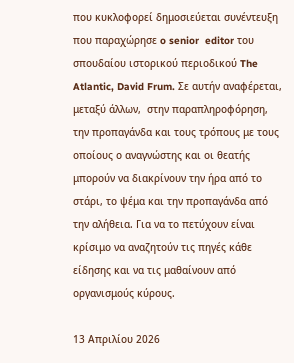που κυκλοφορεί δημοσιεύεται συνέντευξη που παραχώρησε o senior  editor του σπουδαίου ιστορικού περιοδικού The Atlantic, David Frum. Σε αυτήν αναφέρεται, μεταξύ άλλων,  στην παραπληροφόρηση, την προπαγάνδα και τους τρόπους με τους οποίους ο αναγνώστης και οι θεατής μπορούν να διακρίνουν την ήρα από το στάρι, το ψέμα και την προπαγάνδα από την αλήθεια. Για να το πετύχουν είναι κρίσιμο να αναζητούν τις πηγές κάθε είδησης και να τις μαθαίνουν από οργανισμούς κύρους.

13 Απριλίου 2026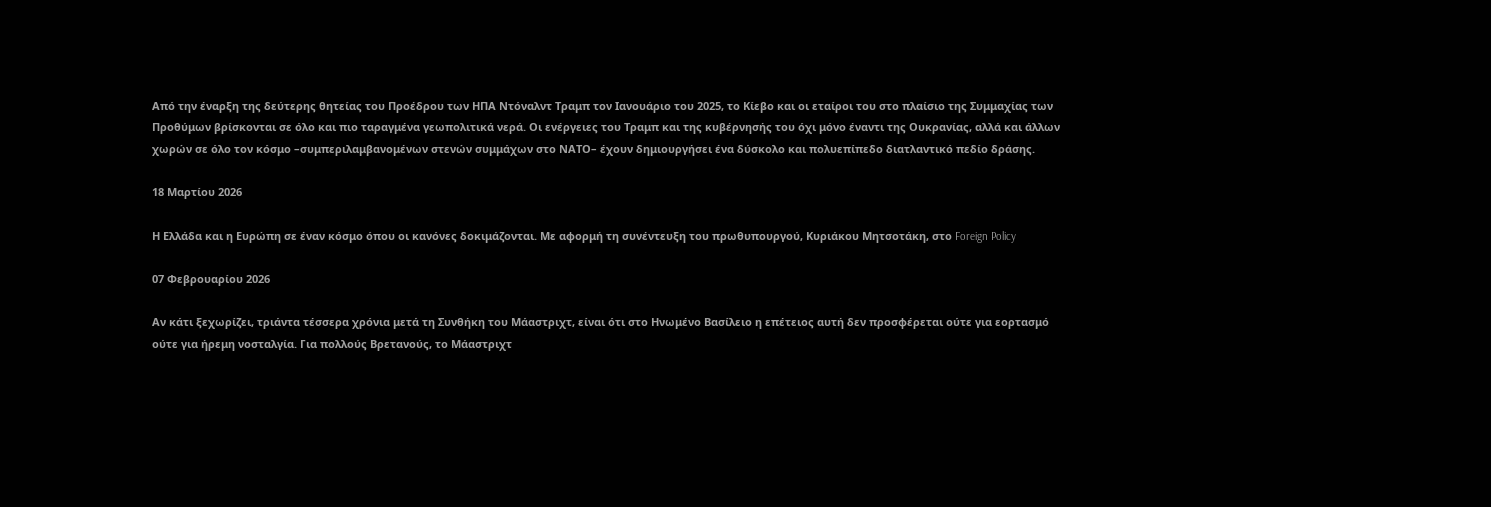Από την έναρξη της δεύτερης θητείας του Προέδρου των ΗΠΑ Ντόναλντ Τραμπ τον Ιανουάριο του 2025, το Κίεβο και οι εταίροι του στο πλαίσιο της Συμμαχίας των Προθύμων βρίσκονται σε όλο και πιο ταραγμένα γεωπολιτικά νερά. Οι ενέργειες του Τραμπ και της κυβέρνησής του όχι μόνο έναντι της Ουκρανίας, αλλά και άλλων χωρών σε όλο τον κόσμο –συμπεριλαμβανομένων στενών συμμάχων στο ΝΑΤΟ– έχουν δημιουργήσει ένα δύσκολο και πολυεπίπεδο διατλαντικό πεδίο δράσης.

18 Μαρτίου 2026

Η Ελλάδα και η Ευρώπη σε έναν κόσμο όπου οι κανόνες δοκιμάζονται. Με αφορμή τη συνέντευξη του πρωθυπουργού, Κυριάκου Μητσοτάκη, στο Foreign Policy

07 Φεβρουαρίου 2026

Αν κάτι ξεχωρίζει, τριάντα τέσσερα χρόνια μετά τη Συνθήκη του Μάαστριχτ, είναι ότι στο Ηνωμένο Βασίλειο η επέτειος αυτή δεν προσφέρεται ούτε για εορτασμό ούτε για ήρεμη νοσταλγία. Για πολλούς Βρετανούς, το Μάαστριχτ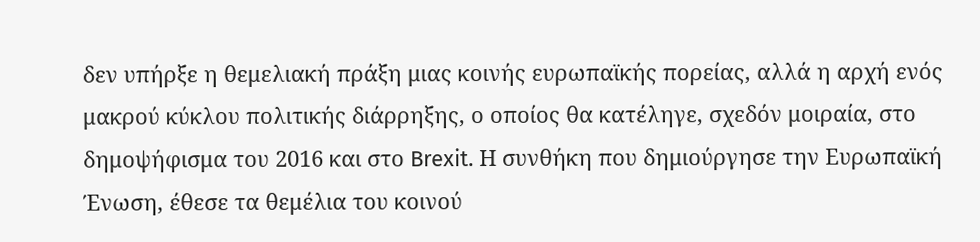δεν υπήρξε η θεμελιακή πράξη μιας κοινής ευρωπαϊκής πορείας, αλλά η αρχή ενός μακρού κύκλου πολιτικής διάρρηξης, ο οποίος θα κατέληγε, σχεδόν μοιραία, στο δημοψήφισμα του 2016 και στο Brexit. Η συνθήκη που δημιούργησε την Ευρωπαϊκή Ένωση, έθεσε τα θεμέλια του κοινού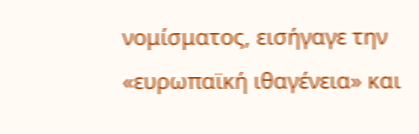νομίσματος, εισήγαγε την «ευρωπαϊκή ιθαγένεια» και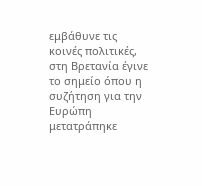εμβάθυνε τις κοινές πολιτικές, στη Βρετανία έγινε το σημείο όπου η συζήτηση για την Ευρώπη μετατράπηκε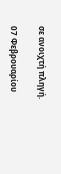σε ανοιχτή πληγή.

07 Φεβρουαρίου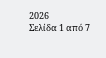2026
Σελίδα 1 από 7